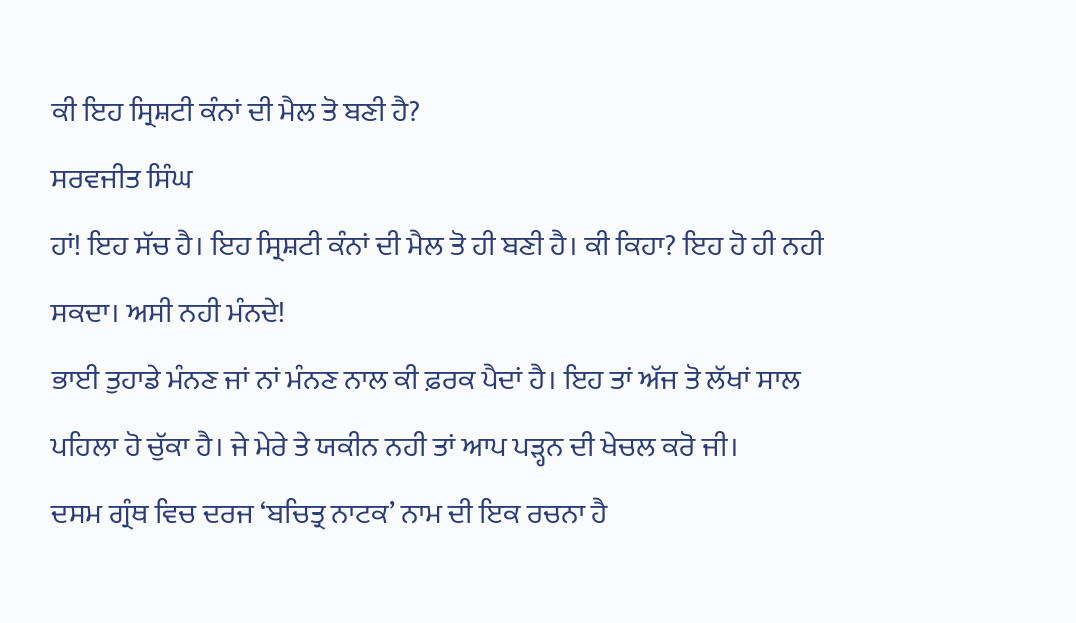ਕੀ ਇਹ ਸ੍ਰਿਸ਼ਟੀ ਕੰਨਾਂ ਦੀ ਮੈਲ ਤੋ ਬਣੀ ਹੈ?
ਸਰਵਜੀਤ ਸਿੰਘ
ਹਾਂ! ਇਹ ਸੱਚ ਹੈ। ਇਹ ਸ੍ਰਿਸ਼ਟੀ ਕੰਨਾਂ ਦੀ ਮੈਲ ਤੋ ਹੀ ਬਣੀ ਹੈ। ਕੀ ਕਿਹਾ? ਇਹ ਹੋ ਹੀ ਨਹੀ ਸਕਦਾ। ਅਸੀ ਨਹੀ ਮੰਨਦੇ!
ਭਾਈ ਤੁਹਾਡੇ ਮੰਨਣ ਜਾਂ ਨਾਂ ਮੰਨਣ ਨਾਲ ਕੀ ਫ਼ਰਕ ਪੈਦਾਂ ਹੈ। ਇਹ ਤਾਂ ਅੱਜ ਤੋ ਲੱਖਾਂ ਸਾਲ ਪਹਿਲਾ ਹੋ ਚੁੱਕਾ ਹੈ। ਜੇ ਮੇਰੇ ਤੇ ਯਕੀਨ ਨਹੀ ਤਾਂ ਆਪ ਪੜ੍ਹਨ ਦੀ ਖੇਚਲ ਕਰੋ ਜੀ।
ਦਸਮ ਗ੍ਰੰਥ ਵਿਚ ਦਰਜ ‘ਬਚਿਤ੍ਰ ਨਾਟਕ’ ਨਾਮ ਦੀ ਇਕ ਰਚਨਾ ਹੈ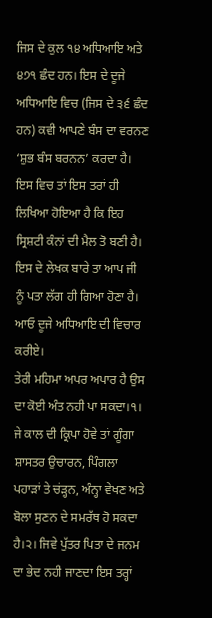ਜਿਸ ਦੇ ਕੁਲ ੧੪ ਅਧਿਆਇ ਅਤੇ ੪੭੧ ਛੰਦ ਹਨ। ਇਸ ਦੇ ਦੂਜੇ ਅਧਿਆਇ ਵਿਚ (ਜਿਸ ਦੇ ੩੬ ਛੰਦ ਹਨ) ਕਵੀ ਆਪਣੇ ਬੰਸ ਦਾ ਵਰਨਣ ‘ਸ਼ੁਭ ਬੰਸ ਬਰਨਨ’ ਕਰਦਾ ਹੈ। ਇਸ ਵਿਚ ਤਾਂ ਇਸ ਤਰਾਂ ਹੀ ਲਿਖਿਆ ਹੋਇਆ ਹੈ ਕਿ ਇਹ ਸ੍ਰਿਸ਼ਟੀ ਕੰਨਾਂ ਦੀ ਮੈਲ ਤੋ ਬਣੀ ਹੈ। ਇਸ ਦੇ ਲੇਖਕ ਬਾਰੇ ਤਾ ਆਪ ਜੀ ਨੂੰ ਪਤਾ ਲੱਗ ਹੀ ਗਿਆ ਹੋਣਾ ਹੈ। ਆਓ ਦੂਜੇ ਅਧਿਆਇ ਦੀ ਵਿਚਾਰ ਕਰੀਏ।
ਤੇਰੀ ਮਹਿਮਾ ਅਪਰ ਅਪਾਰ ਹੈ ਉਸ ਦਾ ਕੋਈ ਅੰਤ ਨਹੀ ਪਾ ਸਕਦਾ।੧। ਜੇ ਕਾਲ ਦੀ ਕ੍ਰਿਪਾ ਹੋਵੇ ਤਾਂ ਗੂੰਗਾ ਸ਼ਾਸਤਰ ਉਚਾਰਨ, ਪਿੰਗਲਾ ਪਹਾੜਾਂ ਤੇ ਚਂੜ੍ਹਨ, ਅੰਨ੍ਹਾ ਵੇਖਣ ਅਤੇ ਬੋਲਾ ਸੁਣਨ ਦੇ ਸਮਰੱਥ ਹੋ ਸਕਦਾ ਹੈ।੨। ਜਿਵੇ ਪੁੱਤਰ ਪਿਤਾ ਦੇ ਜਨਮ ਦਾ ਭੇਦ ਨਹੀ ਜਾਣਦਾ ਇਸ ਤਰ੍ਹਾਂ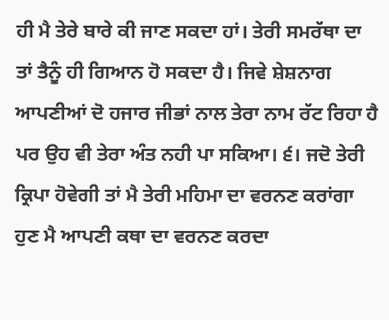ਹੀ ਮੈ ਤੇਰੇ ਬਾਰੇ ਕੀ ਜਾਣ ਸਕਦਾ ਹਾਂ। ਤੇਰੀ ਸਮਰੱਥਾ ਦਾ ਤਾਂ ਤੈਨੂੰ ਹੀ ਗਿਆਨ ਹੋ ਸਕਦਾ ਹੈ। ਜਿਵੇ ਸ਼ੇਸ਼ਨਾਗ ਆਪਣੀਆਂ ਦੋ ਹਜਾਰ ਜੀਭਾਂ ਨਾਲ ਤੇਰਾ ਨਾਮ ਰੱਟ ਰਿਹਾ ਹੈ ਪਰ ਉਹ ਵੀ ਤੇਰਾ ਅੰਤ ਨਹੀ ਪਾ ਸਕਿਆ। ੬। ਜਦੋ ਤੇਰੀ ਕ੍ਰਿਪਾ ਹੋਵੇਗੀ ਤਾਂ ਮੈ ਤੇਰੀ ਮਹਿਮਾ ਦਾ ਵਰਨਣ ਕਰਾਂਗਾ ਹੁਣ ਮੈ ਆਪਣੀ ਕਥਾ ਦਾ ਵਰਨਣ ਕਰਦਾ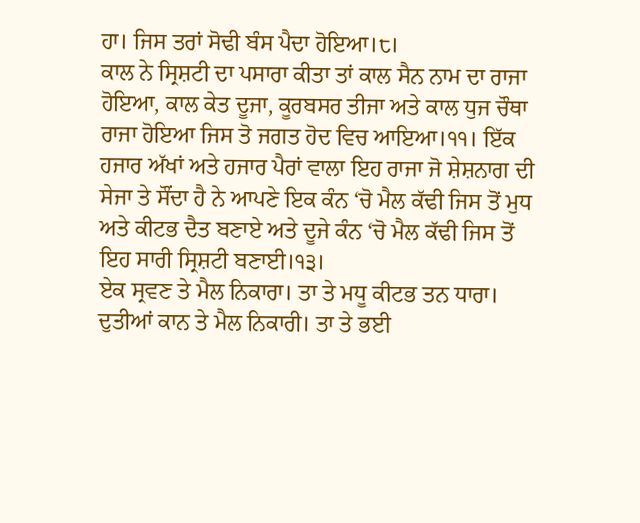ਹਾ। ਜਿਸ ਤਰਾਂ ਸੋਢੀ ਬੰਸ ਪੈਦਾ ਹੋਇਆ।੮।
ਕਾਲ ਨੇ ਸ੍ਰਿਸ਼ਟੀ ਦਾ ਪਸਾਰਾ ਕੀਤਾ ਤਾਂ ਕਾਲ ਸੈਨ ਨਾਮ ਦਾ ਰਾਜਾ ਹੋਇਆ, ਕਾਲ ਕੇਤ ਦੂਜਾ, ਕੂਰਬਸਰ ਤੀਜਾ ਅਤੇ ਕਾਲ ਧੁਜ ਚੌਥਾ ਰਾਜਾ ਹੋਇਆ ਜਿਸ ਤੋ ਜਗਤ ਹੋਦ ਵਿਚ ਆਇਆ।੧੧। ਇੱਕ ਹਜਾਰ ਅੱਖਾਂ ਅਤੇ ਹਜਾਰ ਪੈਰਾਂ ਵਾਲਾ ਇਹ ਰਾਜਾ ਜੋ ਸ਼ੇਸ਼ਨਾਗ ਦੀ ਸੇਜਾ ਤੇ ਸੌਂਦਾ ਹੈ ਨੇ ਆਪਣੇ ਇਕ ਕੰਨ ‘ਚੋ ਮੈਲ ਕੱਢੀ ਜਿਸ ਤੋਂ ਮੁਧ ਅਤੇ ਕੀਟਭ ਦੈਤ ਬਣਾਏ ਅਤੇ ਦੂਜੇ ਕੰਨ ‘ਚੋ ਮੈਲ ਕੱਢੀ ਜਿਸ ਤੋਂ ਇਹ ਸਾਰੀ ਸ੍ਰਿਸ਼ਟੀ ਬਣਾਈ।੧੩।
ਏਕ ਸ੍ਰਵਣ ਤੇ ਮੈਲ ਨਿਕਾਰਾ। ਤਾ ਤੇ ਮਧੂ ਕੀਟਭ ਤਨ ਧਾਰਾ।
ਦੁਤੀਆਂ ਕਾਨ ਤੇ ਮੈਲ ਨਿਕਾਰੀ। ਤਾ ਤੇ ਭਈ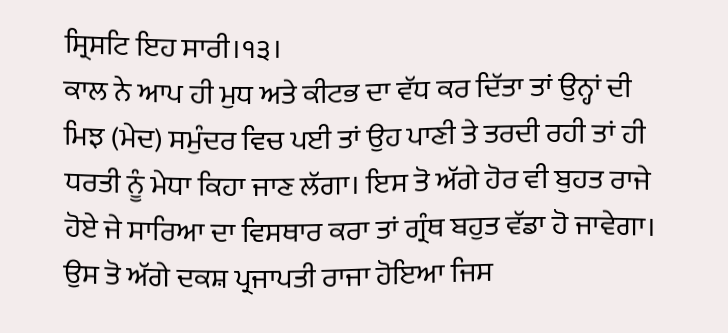ਸ੍ਰਿਸਟਿ ਇਹ ਸਾਰੀ।੧੩।
ਕਾਲ ਨੇ ਆਪ ਹੀ ਮੁਧ ਅਤੇ ਕੀਟਭ ਦਾ ਵੱਧ ਕਰ ਦਿੱਤਾ ਤਾਂ ਉਨ੍ਹਾਂ ਦੀ ਮਿਝ (ਮੇਦ) ਸਮੁੰਦਰ ਵਿਚ ਪਈ ਤਾਂ ਉਹ ਪਾਣੀ ਤੇ ਤਰਦੀ ਰਹੀ ਤਾਂ ਹੀ ਧਰਤੀ ਨੂੰ ਮੇਧਾ ਕਿਹਾ ਜਾਣ ਲੱਗਾ। ਇਸ ਤੋ ਅੱਗੇ ਹੋਰ ਵੀ ਬੁਹਤ ਰਾਜੇ ਹੋਏ ਜੇ ਸਾਰਿਆ ਦਾ ਵਿਸਥਾਰ ਕਰਾ ਤਾਂ ਗ੍ਰੰਥ ਬਹੁਤ ਵੱਡਾ ਹੋ ਜਾਵੇਗਾ। ਉਸ ਤੋ ਅੱਗੇ ਦਕਸ਼ ਪ੍ਰਜਾਪਤੀ ਰਾਜਾ ਹੋਇਆ ਜਿਸ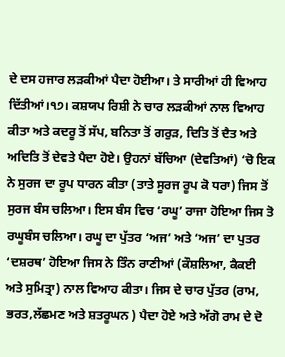ਦੇ ਦਸ ਹਜਾਰ ਲੜਕੀਆਂ ਪੈਦਾ ਹੋਈਆ। ਤੇ ਸਾਰੀਆਂ ਹੀ ਵਿਆਹ ਦਿੱਤੀਆਂ।੧੭। ਕਸ਼ਯਪ ਰਿਸ਼ੀ ਨੇ ਚਾਰ ਲੜਕੀਆਂ ਨਾਲ ਵਿਆਹ ਕੀਤਾ ਅਤੇ ਕਦਰੂ ਤੋਂ ਸੱਪ, ਬਨਿਤਾ ਤੋਂ ਗਰੁੜ, ਦਿਤਿ ਤੋਂ ਦੈਤ ਅਤੇ ਅਦਿਤਿ ਤੋਂ ਦੇਵਤੇ ਪੈਦਾ ਹੋਏ। ਉਹਨਾਂ ਬੱਚਿਆ (ਦੇਵਤਿਆਂ) ‘ਚੋ ਇਕ ਨੇ ਸੁਰਜ ਦਾ ਰੂਪ ਧਾਰਨ ਕੀਤਾ (ਤਾਤੇ ਸੂਰਜ ਰੂਪ ਕੋ ਧਰਾ) ਜਿਸ ਤੋਂ ਸੁਰਜ ਬੰਸ ਚਲਿਆ। ਇਸ ਬੰਸ ਵਿਚ ‘ਰਘੂ’ ਰਾਜਾ ਹੋਇਆ ਜਿਸ ਤੋ ਰਘੂਬੰਸ ਚਲਿਆ। ਰਘੂ ਦਾ ਪੁੱਤਰ ‘ਅਜ’ ਅਤੇ ‘ਅਜ’ ਦਾ ਪੁਤਰ ‘ਦਸ਼ਰਥ’ ਹੋਇਆ ਜਿਸ ਨੇ ਤਿੰਨ ਰਾਣੀਆਂ (ਕੌਸ਼ਲਿਆ, ਕੈਕਈ ਅਤੇ ਸੁਮਿਤ੍ਰਾ) ਨਾਲ ਵਿਆਹ ਕੀਤਾ। ਜਿਸ ਦੇ ਚਾਰ ਪੁੱਤਰ (ਰਾਮ, ਭਰਤ,ਲੱਛਮਣ ਅਤੇ ਸ਼ਤਰੂਘਨ ) ਪੈਦਾ ਹੋਏ ਅਤੇ ਅੱਗੋ ਰਾਮ ਦੇ ਦੋ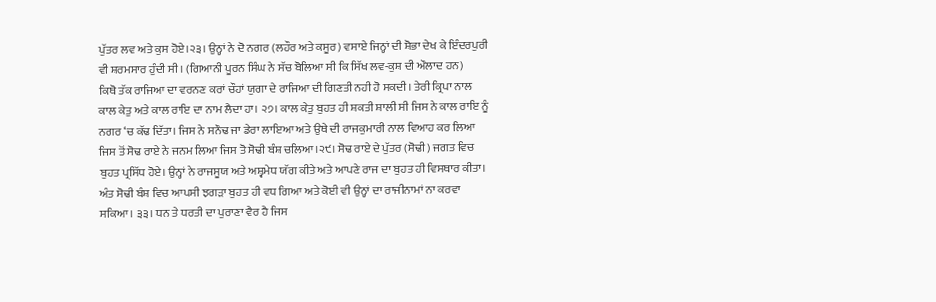ਪੁੱਤਰ ਲਵ ਅਤੇ ਕੁਸ ਹੋਏ।੨੩। ਉਨ੍ਹਾਂ ਨੇ ਦੋ ਨਗਰ (ਲਹੌਰ ਅਤੇ ਕਸੂਰ) ਵਸਾਏ ਜਿਨ੍ਹਾਂ ਦੀ ਸ਼ੋਭਾ ਦੇਖ ਕੇ ਇੰਦਰਪੁਰੀ ਵੀ ਸ਼ਰਮਸਾਰ ਹੁੰਦੀ ਸੀ। (ਗਿਆਨੀ ਪੂਰਨ ਸਿੰਘ ਨੇ ਸੱਚ ਬੋਲਿਆ ਸੀ ਕਿ ਸਿੱਖ ਲਵ-ਕੁਸ਼ ਦੀ ਔਲਾਦ ਹਨ)
ਕਿਥੋ ਤੱਕ ਰਾਜਿਆ ਦਾ ਵਰਨਣ ਕਰਾਂ ਚੌਹਾਂ ਯੁਗਾ ਦੇ ਰਾਜਿਆ ਦੀ ਗਿਣਤੀ ਨਹੀ ਹੋ ਸਕਦੀ। ਤੇਰੀ ਕ੍ਰਿਪਾ ਨਾਲ ਕਾਲ ਕੇਤੁ ਅਤੇ ਕਾਲ ਰਾਇ ਦਾ ਨਾਮ ਲੈਦਾ ਹਾ। ੨੭। ਕਾਲ ਕੇਤੁ ਬੁਹਤ ਹੀ ਸ਼ਕਤੀ ਸ਼ਾਲੀ ਸੀ ਜਿਸ ਨੇ ਕਾਲ ਰਾਇ ਨੂੰ ਨਗਰ ‘ਚ ਕੱਢ ਦਿੱਤਾ। ਜਿਸ ਨੇ ਸਨੌਢ ਜਾ ਡੇਰਾ ਲਾਇਆ ਅਤੇ ਉਥੇ ਦੀ ਰਾਜਕੁਮਾਰੀ ਨਾਲ ਵਿਆਹ ਕਰ ਲਿਆ ਜਿਸ ਤੋਂ ਸੋਢ ਰਾਏ ਨੇ ਜਨਮ ਲਿਆ ਜਿਸ ਤੋ ਸੋਢੀ ਬੰਸ਼ ਚਲਿਆ।੨੯। ਸੋਢ ਰਾਏ ਦੇ ਪੁੱਤਰ (ਸੋਢੀ) ਜਗਤ ਵਿਚ ਬੁਹਤ ਪ੍ਰਸਿੱਧ ਹੋਏ। ਉਨ੍ਹਾਂ ਨੇ ਰਾਜਸੂਯ ਅਤੇ ਅਸ਼੍ਵਮੇਧ ਯੱਗ ਕੀਤੇ ਅਤੇ ਆਪਣੇ ਰਾਜ ਦਾ ਬੁਹਤ ਹੀ ਵਿਸਥਾਰ ਕੀਤਾ। ਅੰਤ ਸੋਢੀ ਬੰਸ਼ ਵਿਚ ਆਪਸੀ ਝਗੜਾ ਬੁਹਤ ਹੀ ਵਧ ਗਿਆ ਅਤੇ ਕੋਈ ਵੀ ਉਨ੍ਹਾਂ ਦਾ ਰਾਜੀਨਾਮਾਂ ਨਾ ਕਰਵਾ ਸਕਿਆ। ੩੩। ਧਨ ਤੇ ਧਰਤੀ ਦਾ ਪੁਰਾਣਾ ਵੈਰ ਹੈ ਜਿਸ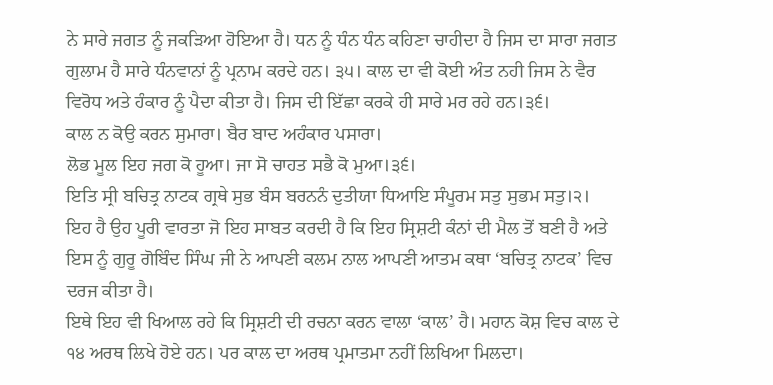ਨੇ ਸਾਰੇ ਜਗਤ ਨੂੰ ਜਕੜਿਆ ਹੋਇਆ ਹੈ। ਧਨ ਨੂੰ ਧੰਨ ਧੰਨ ਕਹਿਣਾ ਚਾਹੀਦਾ ਹੈ ਜਿਸ ਦਾ ਸਾਰਾ ਜਗਤ ਗੁਲਾਮ ਹੈ ਸਾਰੇ ਧੰਨਵਾਨਾਂ ਨੂੰ ਪ੍ਰਨਾਮ ਕਰਦੇ ਹਨ। ੩੫। ਕਾਲ ਦਾ ਵੀ ਕੋਈ ਅੰਤ ਨਹੀ ਜਿਸ ਨੇ ਵੈਰ ਵਿਰੋਧ ਅਤੇ ਹੰਕਾਰ ਨੂੰ ਪੈਦਾ ਕੀਤਾ ਹੈ। ਜਿਸ ਦੀ ਇੱਛਾ ਕਰਕੇ ਹੀ ਸਾਰੇ ਮਰ ਰਹੇ ਹਨ।੩੬।
ਕਾਲ ਨ ਕੋਉ ਕਰਨ ਸੁਮਾਰਾ। ਬੈਰ ਬਾਦ ਅਹੰਕਾਰ ਪਸਾਰਾ।
ਲੋਭ ਮੂਲ ਇਹ ਜਗ ਕੋ ਹੂਆ। ਜਾ ਸੋ ਚਾਹਤ ਸਭੈ ਕੋ ਮੁਆ।੩੬।
ਇਤਿ ਸ੍ਰੀ ਬਚਿਤ੍ਰ ਨਾਟਕ ਗ੍ਰਥੇ ਸੁਭ ਬੰਸ ਬਰਨਨੰ ਦੁਤੀਯਾ ਧਿਆਇ ਸੰਪੂਰਮ ਸਤੁ ਸੁਭਮ ਸਤੁ।੨।
ਇਹ ਹੈ ਉਹ ਪੂਰੀ ਵਾਰਤਾ ਜੋ ਇਹ ਸਾਬਤ ਕਰਦੀ ਹੈ ਕਿ ਇਹ ਸ੍ਰਿਸ਼ਟੀ ਕੰਨਾਂ ਦੀ ਮੈਲ ਤੋਂ ਬਣੀ ਹੈ ਅਤੇ ਇਸ ਨੂੰ ਗੁਰੂ ਗੋਬਿੰਦ ਸਿੰਘ ਜੀ ਨੇ ਆਪਣੀ ਕਲਮ ਨਾਲ ਆਪਣੀ ਆਤਮ ਕਥਾ ‘ਬਚਿਤ੍ਰ ਨਾਟਕ’ ਵਿਚ ਦਰਜ ਕੀਤਾ ਹੈ।
ਇਥੇ ਇਹ ਵੀ ਖਿਆਲ ਰਹੇ ਕਿ ਸ੍ਰਿਸ਼ਟੀ ਦੀ ਰਚਨਾ ਕਰਨ ਵਾਲਾ ‘ਕਾਲ’ ਹੈ। ਮਹਾਨ ਕੋਸ਼ ਵਿਚ ਕਾਲ ਦੇ ੧੪ ਅਰਥ ਲਿਖੇ ਹੋਏ ਹਨ। ਪਰ ਕਾਲ ਦਾ ਅਰਥ ਪ੍ਰਮਾਤਮਾ ਨਹੀਂ ਲਿਖਿਆ ਮਿਲਦਾ।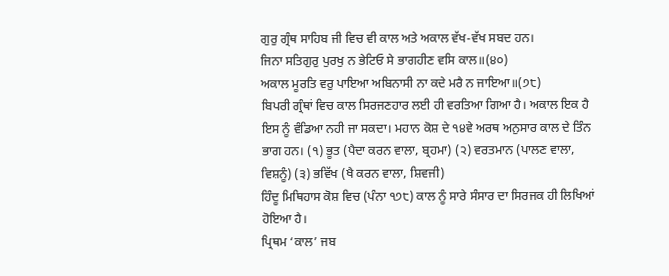ਗੁਰੁ ਗ੍ਰੰਥ ਸਾਹਿਬ ਜੀ ਵਿਚ ਵੀ ਕਾਲ ਅਤੇ ਅਕਾਲ ਵੱਖ-ਵੱਖ ਸਬਦ ਹਨ।
ਜਿਨਾ ਸਤਿਗੁਰੁ ਪੁਰਖੁ ਨ ਭੇਟਿਓ ਸੇ ਭਾਗਹੀਣ ਵਸਿ ਕਾਲ॥(੪੦)
ਅਕਾਲ ਮੂਰਤਿ ਵਰੁ ਪਾਇਆ ਅਬਿਨਾਸੀ ਨਾ ਕਦੇ ਮਰੈ ਨ ਜਾਇਆ॥(੭੮)
ਬਿਪਰੀ ਗ੍ਰੰਥਾਂ ਵਿਚ ਕਾਲ ਸਿਰਜਣਹਾਰ ਲਈ ਹੀ ਵਰਤਿਆ ਗਿਆ ਹੈ। ਅਕਾਲ ਇਕ ਹੈ ਇਸ ਨੂੰ ਵੰਡਿਆ ਨਹੀ ਜਾ ਸਕਦਾ। ਮਹਾਨ ਕੋਸ਼ ਦੇ ੧੪ਵੇ ਅਰਥ ਅਨੁਸਾਰ ਕਾਲ ਦੇ ਤਿੰਨ ਭਾਗ ਹਨ। (੧) ਭੂਤ (ਪੈਦਾ ਕਰਨ ਵਾਲਾ, ਬ੍ਰਹਮਾ) (੨) ਵਰਤਮਾਨ (ਪਾਲਣ ਵਾਲਾ, ਵਿਸ਼ਨੂੰ) (੩) ਭਵਿੱਖ (ਖੈ ਕਰਨ ਵਾਲਾ, ਸ਼ਿਵਜੀ)
ਹਿੰਦੂ ਮਿਥਿਹਾਸ ਕੋਸ਼ ਵਿਚ (ਪੰਨਾ ੧੭੮) ਕਾਲ ਨੂੰ ਸਾਰੇ ਸੰਸਾਰ ਦਾ ਸਿਰਜਕ ਹੀ ਲਿਖਿਆਂ ਹੋਇਆ ਹੈ।
ਪ੍ਰਿਥਮ ‘ਕਾਲ’ ਜਬ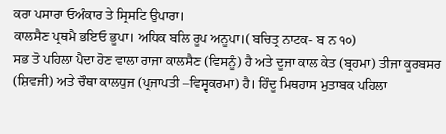ਕਰਾ ਪਸਾਰਾ ਓਅੰਕਾਰ ਤੇ ਸ੍ਰਿਸਟਿ ਉਪਾਰਾ।
ਕਾਲਸੈਣ ਪ੍ਰਥਮੈ ਭਇਓ ਭੂਪਾ। ਅਧਿਕ ਬਲਿ ਰੂਪ ਅਨੂਪਾ।( ਬਚਿਤ੍ਰ ਨਾਟਕ- ਬ ਨ ੧੦)
ਸਭ ਤੋ ਪਹਿਲਾ ਪੈਦਾ ਹੋਣ ਵਾਲਾ ਰਾਜਾ ਕਾਲਸੈਣ (ਵਿਸਨੂੰ) ਹੈ ਅਤੇ ਦੂਜਾ ਕਾਲ ਕੇਤ (ਬ੍ਰਹਮਾ) ਤੀਜਾ ਕੂਰਬਸਰ (ਸ਼ਿਵਜੀ) ਅਤੇ ਚੌਥਾ ਕਾਲਧੁਜ (ਪ੍ਰਜਾਪਤੀ –ਵਿਸ੍ਵਕਰਮਾ) ਹੈ। ਹਿੰਦੂ ਮਿਥਹਾਸ ਮੁਤਾਬਕ ਪਹਿਲਾ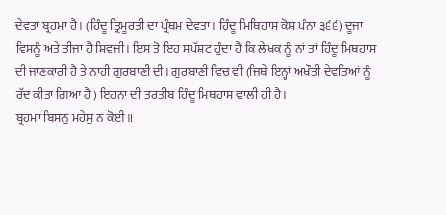ਦੇਵਤਾ ਬ੍ਰਹਮਾ ਹੈ। (ਹਿੰਦੂ ਤ੍ਰਿਮੂਰਤੀ ਦਾ ਪ੍ਰੰਥਮ ਦੇਵਤਾ। ਹਿੰਦੂ ਮਿਥਿਹਾਸ ਕੋਸ਼ ਪੰਨਾ ੩੬੬) ਦੂਜਾ ਵਿਸਨੂੰ ਅਤੇ ਤੀਜਾ ਹੈ ਸ਼ਿਵਜੀ। ਇਸ ਤੋ ਇਹ ਸਪੱਸ਼ਟ ਹੁੰਦਾ ਹੈ ਕਿ ਲੇਖਕ ਨੂੰ ਨਾਂ ਤਾਂ ਹਿੰਦੂ ਮਿਥਹਾਸ ਦੀ ਜਾਣਕਾਰੀ ਹੈ ਤੇ ਨਾਹੀ ਗੁਰਬਾਣੀ ਦੀ। ਗੁਰਬਾਣੀ ਵਿਚ ਵੀ (ਜਿਥੇ ਇਨ੍ਹਾਂ ਅਖੌਤੀ ਦੇਵਤਿਆਂ ਨੂੰ ਰੱਦ ਕੀਤਾ ਗਿਆ ਹੈ) ਇਹਨਾ ਦੀ ਤਰਤੀਬ ਹਿੰਦੂ ਮਿਥਹਾਸ ਵਾਲੀ ਹੀ ਹੈ।
ਬ੍ਰਹਮਾ ਬਿਸਨੁ ਮਹੇਸੁ ਨ ਕੋਈ॥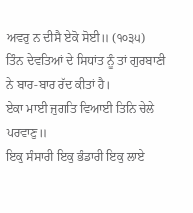ਅਵਰੁ ਨ ਦੀਸੈ ਏਕੋ ਸੋਈ॥ (੧੦੩੫)
ਤਿੰਨ ਦੇਵਤਿਆਂ ਦੇ ਸਿਧਾਂਤ ਨੂੰ ਤਾਂ ਗੁਰਬਾਣੀ ਨੇ ਬਾਰ-ਬਾਰ ਰੱਦ ਕੀਤਾਂ ਹੈ।
ਏਕਾ ਮਾਈ ਜੁਗਤਿ ਵਿਆਈ ਤਿਨਿ ਚੇਲੇ ਪਰਵਾਣੁ॥
ਇਕੁ ਸੰਸਾਰੀ ਇਕੁ ਭੰਡਾਰੀ ਇਕੁ ਲਾਏ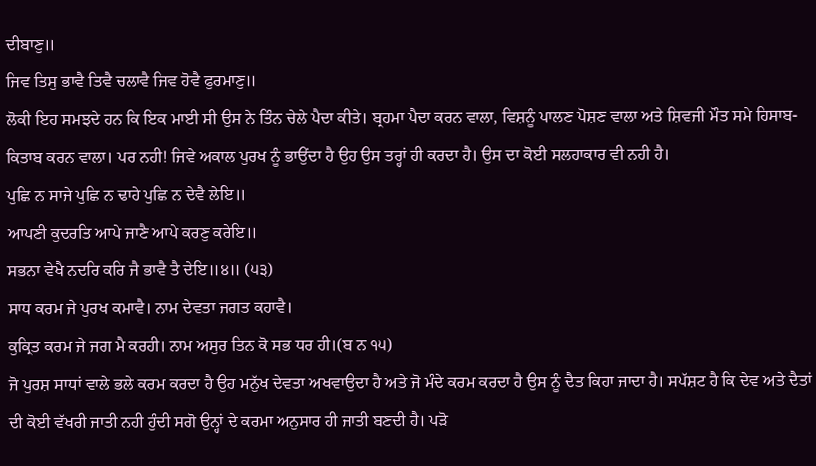ਦੀਬਾਣੁ॥
ਜਿਵ ਤਿਸੁ ਭਾਵੈ ਤਿਵੈ ਚਲਾਵੈ ਜਿਵ ਹੋਵੈ ਫੁਰਮਾਣੁ॥
ਲੋਕੀ ਇਹ ਸਮਝਦੇ ਹਨ ਕਿ ਇਕ ਮਾਈ ਸੀ ਉਸ ਨੇ ਤਿੰਨ ਚੇਲੇ ਪੈਦਾ ਕੀਤੇ। ਬ੍ਰਹਮਾ ਪੈਦਾ ਕਰਨ ਵਾਲਾ, ਵਿਸ਼ਨੂੰ ਪਾਲਣ ਪੋਸ਼ਣ ਵਾਲਾ ਅਤੇ ਸ਼ਿਵਜੀ ਮੌਤ ਸਮੇ ਹਿਸਾਬ-ਕਿਤਾਬ ਕਰਨ ਵਾਲਾ। ਪਰ ਨਹੀ! ਜਿਵੇ ਅਕਾਲ ਪੁਰਖ ਨੂੰ ਭਾਉਂਦਾ ਹੈ ਉਹ ਉਸ ਤਰ੍ਹਾਂ ਹੀ ਕਰਦਾ ਹੈ। ਉਸ ਦਾ ਕੋਈ ਸਲਹਾਕਾਰ ਵੀ ਨਹੀ ਹੈ।
ਪੁਛਿ ਨ ਸਾਜੇ ਪੁਛਿ ਨ ਢਾਹੇ ਪੁਛਿ ਨ ਦੇਵੈ ਲੇਇ॥
ਆਪਣੀ ਕੁਦਰਤਿ ਆਪੇ ਜਾਣੈ ਆਪੇ ਕਰਣੁ ਕਰੇਇ॥
ਸਭਨਾ ਵੇਖੈ ਨਦਰਿ ਕਰਿ ਜੈ ਭਾਵੈ ਤੈ ਦੇਇ॥੪॥ (੫੩)
ਸਾਧ ਕਰਮ ਜੇ ਪੁਰਖ ਕਮਾਵੈ। ਨਾਮ ਦੇਵਤਾ ਜਗਤ ਕਹਾਵੈ।
ਕੁਕ੍ਰਿਤ ਕਰਮ ਜੇ ਜਗ ਮੈ ਕਰਹੀ। ਨਾਮ ਅਸੁਰ ਤਿਨ ਕੋ ਸਭ ਧਰ ਹੀ।(ਬ ਨ ੧੫)
ਜੋ ਪੁਰਸ਼ ਸਾਧਾਂ ਵਾਲੇ ਭਲੇ ਕਰਮ ਕਰਦਾ ਹੈ ਉਹ ਮਨੁੱਖ ਦੇਵਤਾ ਅਖਵਾਉਦਾ ਹੈ ਅਤੇ ਜੋ ਮੰਦੇ ਕਰਮ ਕਰਦਾ ਹੈ ਉਸ ਨੂੰ ਦੈਤ ਕਿਹਾ ਜਾਦਾ ਹੈ। ਸਪੱਸ਼ਟ ਹੈ ਕਿ ਦੇਵ ਅਤੇ ਦੈਤਾਂ ਦੀ ਕੋਈ ਵੱਖਰੀ ਜਾਤੀ ਨਹੀ ਹੁੰਦੀ ਸਗੋ ਉਨ੍ਹਾਂ ਦੇ ਕਰਮਾ ਅਨੁਸਾਰ ਹੀ ਜਾਤੀ ਬਣਦੀ ਹੈ। ਪੜੋ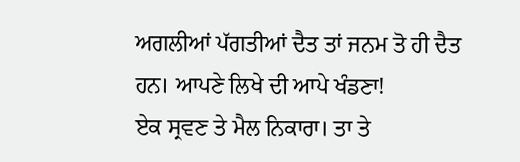ਅਗਲੀਆਂ ਪੱਗਤੀਆਂ ਦੈਤ ਤਾਂ ਜਨਮ ਤੋ ਹੀ ਦੈਤ ਹਨ। ਆਪਣੇ ਲਿਖੇ ਦੀ ਆਪੇ ਖੰਡਣਾ!
ਏਕ ਸ੍ਰਵਣ ਤੇ ਮੈਲ ਨਿਕਾਰਾ। ਤਾ ਤੇ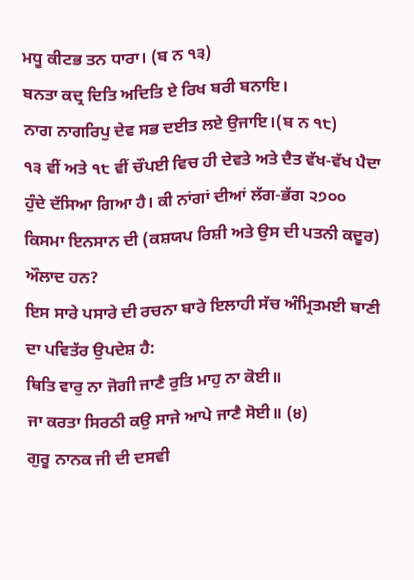ਮਧੂ ਕੀਟਭ ਤਨ ਧਾਰਾ। (ਬ ਨ ੧੩)
ਬਨਤਾ ਕਦ੍ਰ ਦਿਤਿ ਅਦਿਤਿ ਏ ਰਿਖ ਬਰੀ ਬਨਾਇ।
ਨਾਗ ਨਾਗਰਿਪੁ ਦੇਵ ਸਭ ਦਈਤ ਲਏ ਉਜਾਇ।(ਬ ਨ ੧੮)
੧੩ ਵੀਂ ਅਤੇ ੧੮ ਵੀਂ ਚੌਪਈ ਵਿਚ ਹੀ ਦੇਵਤੇ ਅਤੇ ਦੈਤ ਵੱਖ-ਵੱਖ ਪੈਦਾ ਹੁੰਦੇ ਦੱਸਿਆ ਗਿਆ ਹੈ। ਕੀ ਨਾਂਗਾਂ ਦੀਆਂ ਲੱਗ-ਭੱਗ ੨੭੦੦ ਕਿਸਮਾ ਇਨਸਾਨ ਦੀ (ਕਸ਼ਯਪ ਰਿਸ਼ੀ ਅਤੇ ਉਸ ਦੀ ਪਤਨੀ ਕਦੂਰ) ਔਲਾਦ ਹਨ?
ਇਸ ਸਾਰੇ ਪਸਾਰੇ ਦੀ ਰਚਨਾ ਬਾਰੇ ਇਲਾਹੀ ਸੱਚ ਅੰਮ੍ਰਿਤਮਈ ਬਾਣੀ ਦਾ ਪਵਿਤੱਰ ਉਪਦੇਸ਼ ਹੈ:
ਥਿਤਿ ਵਾਰੁ ਨਾ ਜੋਗੀ ਜਾਣੈ ਰੁਤਿ ਮਾਹੁ ਨਾ ਕੋਈ॥
ਜਾ ਕਰਤਾ ਸਿਰਠੀ ਕਉ ਸਾਜੇ ਆਪੇ ਜਾਣੈ ਸੋਈ॥ (੪)
ਗੁਰੂ ਨਾਨਕ ਜੀ ਦੀ ਦਸਵੀ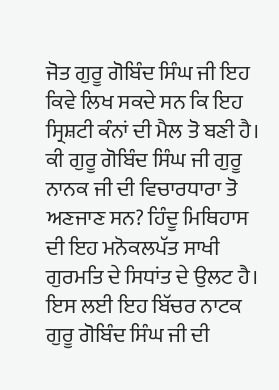ਜੋਤ ਗੁਰੂ ਗੋਬਿੰਦ ਸਿੰਘ ਜੀ ਇਹ ਕਿਵੇ ਲਿਖ ਸਕਦੇ ਸਨ ਕਿ ਇਹ ਸ੍ਰਿਸ਼ਟੀ ਕੰਨਾਂ ਦੀ ਮੈਲ ਤੋ ਬਣੀ ਹੈ। ਕੀ ਗੁਰੂ ਗੋਬਿੰਦ ਸਿੰਘ ਜੀ ਗੁਰੂ ਨਾਨਕ ਜੀ ਦੀ ਵਿਚਾਰਧਾਰਾ ਤੋ ਅਣਜਾਣ ਸਨ? ਹਿੰਦੂ ਮਿਥਿਹਾਸ ਦੀ ਇਹ ਮਨੋਕਲਪੱਤ ਸਾਖੀ ਗੁਰਮਤਿ ਦੇ ਸਿਧਾਂਤ ਦੇ ਉਲਟ ਹੈ। ਇਸ ਲਈ ਇਹ ਬਿੱਚਰ ਨਾਟਕ ਗੁਰੂ ਗੋਬਿੰਦ ਸਿੰਘ ਜੀ ਦੀ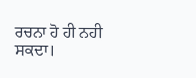ਰਚਨਾ ਹੋ ਹੀ ਨਹੀ ਸਕਦਾ।